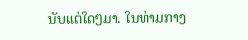ນັບແຕ່ໃດໆມາ. ໃນທ່າມກາງ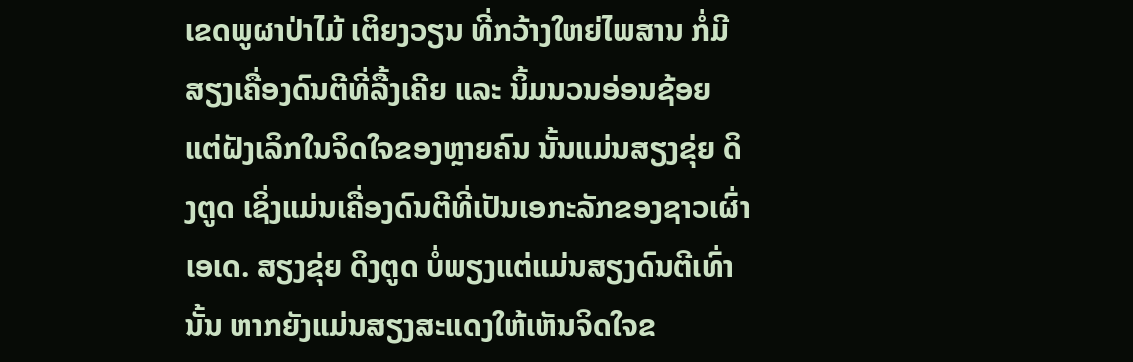ເຂດພູຜາປ່າໄມ້ ເຕິຍງວຽນ ທີ່ກວ້າງໃຫຍ່ໄພສານ ກໍ່ມີສຽງເຄື່ອງດົນຕີທີ່ລື້ງເຄີຍ ແລະ ນິ້ມນວນອ່ອນຊ້ອຍ ແຕ່ຝັງເລິກໃນຈິດໃຈຂອງຫຼາຍຄົນ ນັ້ນແມ່ນສຽງຂຸ່ຍ ດິງຕູດ ເຊິ່ງແມ່ນເຄື່ອງດົນຕີທີ່ເປັນເອກະລັກຂອງຊາວເຜົ່າ ເອເດ. ສຽງຂຸ່ຍ ດິງຕູດ ບໍ່ພຽງແຕ່ແມ່ນສຽງດົນຕີເທົ່ານັ້ນ ຫາກຍັງແມ່ນສຽງສະແດງໃຫ້ເຫັນຈິດໃຈຂ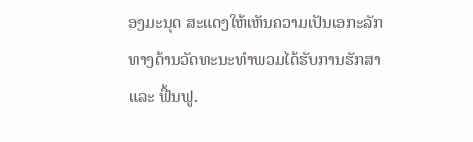ອງມະນຸດ ສະແດງໃຫ້ເຫັນຄວາມເປັນເອກະລັກທາງດ້ານວັດທະນະທຳພວມໄດ້ຮັບການຮັກສາ ແລະ ຟື້ນຟູ.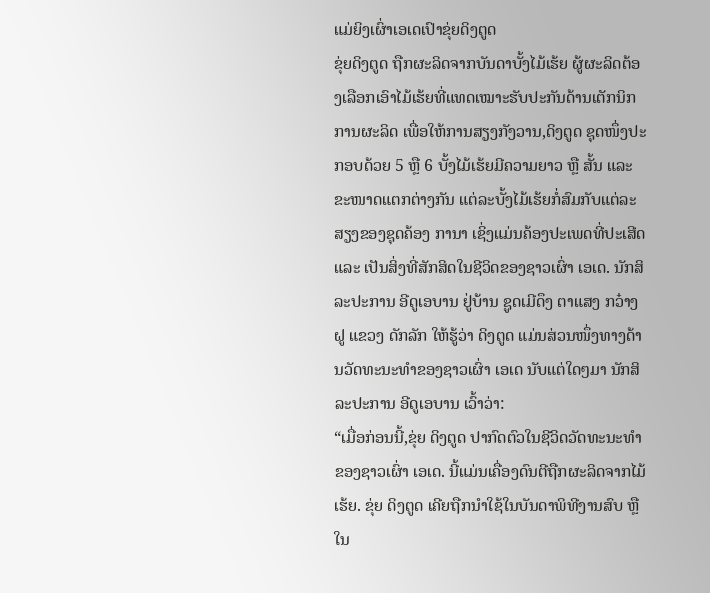ແມ່ຍິງເຜົ່າເອເດເປົາຂຸ່ຍດິງຕູດ
ຂຸ່ຍດິງຕູດ ຖືກຜະລິດຈາກບັນດາບັ້ງໄມ້ເຮ້ຍ ຜູ້ຜະລິດຕ້ອງເລືອກເອົາໄມ້ເຮ້ຍທີ່ແທດເໝາະຮັບປະກັນດ້ານເຕັກນິກການຜະລິດ ເພື່ອໃຫ້ການສຽງກັງວານ,ດິງຕູດ ຊຸດໜຶ່ງປະກອບດ້ວຍ 5 ຫຼື 6 ບັ້ງໄມ້ເຮ້ຍມີຄວາມຍາວ ຫຼື ສັ້ນ ແລະຂະໜາດແຕກຕ່າງກັນ ແຕ່ລະບັ້ງໄມ້ເຮ້ຍກໍ່ສົມກັບແຕ່ລະສຽງຂອງຊຸດຄ້ອງ ການາ ເຊິ່ງແມ່ນຄ້ອງປະເພດທີ່ປະເສີດ ແລະ ເປັນສິ່ງທີ່ສັກສິດໃນຊີວິດຂອງຊາວເຜົ່າ ເອເດ. ນັກສິລະປະການ ອີດູເອບານ ຢູ່ບ້ານ ຊູດເມີດຶງ ຕາແສງ ກວ໋າງຝູ ແຂວງ ດັກລັກ ໃຫ້ຮູ້ວ່າ ດິງຕູດ ແມ່ນສ່ວນໜຶ່ງທາງດ້ານວັດທະນະທຳຂອງຊາວເຜົ່າ ເອເດ ນັບແຕ່ໃດໆມາ ນັກສິລະປະການ ອີດູເອບານ ເວົ້າວ່າ:
“ເມື່ອກ່ອນນີ້,ຂຸ່ຍ ດິງຕູດ ປາກົດຕົວໃນຊີວິດວັດທະນະທຳຂອງຊາວເຜົ່າ ເອເດ. ນີ້ແມ່ນເຄື່ອງດົນຕີຖືກຜະລິດຈາກໄມ້ເຮ້ຍ. ຂຸ່ຍ ດິງຕູດ ເຄີຍຖືກນຳໃຊ້ໃນບັນດາພິທີງານສົບ ຫຼື ໃນ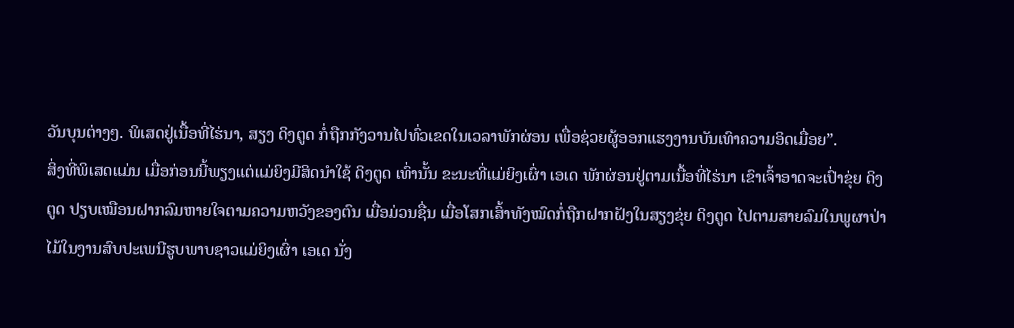ວັນບຸນຕ່າງໆ. ພິເສດຢູ່ເນື້ອທີ່ໄຮ່ນາ, ສຽງ ດິງຕູດ ກໍ່ຖືກກັງວານໄປທົ່ວເຂດໃນເວລາພັກຜ່ອນ ເພື່ອຊ່ວຍຜູ້ອອກແຮງງານບັນເທົາຄວາມອິດເມື່ອຍ”.
ສິ່ງທີ່ພິເສດແມ່ນ ເມື່ອກ່ອນນີ້ພຽງແຕ່ແມ່ຍິງມີສິດນຳໃຊ້ ດິງຕູດ ເທົ່ານັ້ນ ຂະນະທີ່ແມ່ຍິງເຜົ່າ ເອເດ ພັກຜ່ອນຢູ່ຕາມເນື້ອທີ່ໄຮ່ນາ ເຂົາເຈົ້າອາດຈະເປົ່າຂຸ່ຍ ດິງຕູດ ປຽບເໝືອນຝາກລົມຫາຍໃຈຕາມຄວາມຫວັງຂອງຕົນ ເມື່ອມ່ວນຊື່ນ ເມື່ອໂສກເສົ້າທັງໝົດກໍ່ຖືກຝາກຝັງໃນສຽງຂຸ່ຍ ດິງຕູດ ໄປຕາມສາຍລົມໃນພູຜາປ່າໄມ້ໃນງານສົບປະເພນີຮູບພາບຊາວແມ່ຍິງເຜົ່າ ເອເດ ນັ່ງ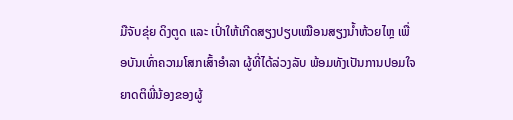ມືຈັບຂຸ່ຍ ດິງຕູດ ແລະ ເປົ່າໃຫ້ເກີດສຽງປຽບເໝືອນສຽງນ້ຳຫ້ວຍໄຫຼ ເພື່ອບັນເທົ່າຄວາມໂສກເສົ້າອຳລາ ຜູ້ທີ່ໄດ້ລ່ວງລັບ ພ້ອມທັງເປັນການປອມໃຈຍາດຕິພີ່ນ້ອງຂອງຜູ້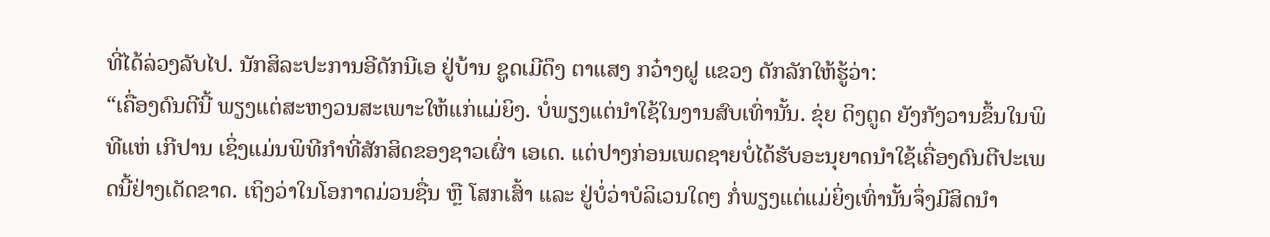ທີ່ໄດ້ລ່ວງລັບໄປ. ນັກສິລະປະການອີດັກນີເອ ຢູ່ບ້ານ ຊູດເມີດຶງ ຕາແສງ ກວ໋າງຝູ ແຂວງ ດັກລັກໃຫ້ຮູ້ວ່າ:
“ເຄື່ອງດົນຕີນີ້ ພຽງແຕ່ສະຫງວນສະເພາະໃຫ້ແກ່ແມ່ຍິງ. ບໍ່ພຽງແຕ່ນຳໃຊ້ໃນງານສົບເທົ່ານັ້ນ. ຂຸ່ຍ ດິງຕູດ ຍັງກັງວານຂຶ້ນໃນພິທີແຫ່ ເກີປານ ເຊິ່ງແມ່ນພິທີກຳທີ່ສັກສິດຂອງຊາວເຜົ່າ ເອເດ. ແຕ່ປາງກ່ອນເພດຊາຍບໍ່ໄດ້ຮັບອະນຸຍາດນຳໃຊ້ເຄື່ອງດົນຕີປະເພດນີ້ຢ່າງເດັດຂາດ. ເຖິງວ່າໃນໂອກາດມ່ວນຊື່ນ ຫຼື ໂສກເສົ້າ ແລະ ຢູ່ບໍ່ວ່າບໍລິເວນໃດໆ ກໍ່ພຽງແຕ່ແມ່ຍິ່ງເທົ່ານັ້ນຈຶ່ງມີສິດນຳ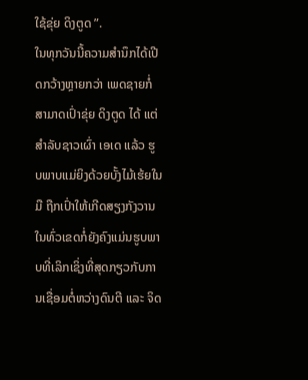ໃຊ້ຂຸ່ຍ ດິງຕູດ ”.
ໃນທຸກວັນນີ້ຄວາມສຳນຶກໄດ້ເປີດກວ້າງຫຼາຍກວ່າ ເພດຊາຍກໍ່ສາມາດເປົ່າຂຸ່ຍ ດິງຕູດ ໄດ້ ແຕ່ສຳລັບຊາວເຜົ່າ ເອເດ ແລ້ວ ຮູບພາບແມ່ຍິງດ້ວຍບັ້ງໄມ້ເຮ້ຍໃນມື ຖືກເປົ່າໃຫ້ເກີດສຽງກັງວານໃນທົ່ວເຂດກໍ່ຍັງຄົງແມ່ນຮູບພາບທີ່ເລິກເຊິ່ງທີ່ສຸດກຽວກັບການເຊື່ອມຕໍ່ຫວ່າງດົນຕີ ແລະ ຈິດ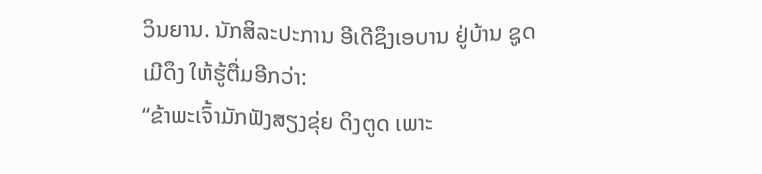ວິນຍານ. ນັກສິລະປະການ ອີເດີຊຶງເອບານ ຢູ່ບ້ານ ຊູດເມີດຶງ ໃຫ້ຮູ້ຕື່ມອີກວ່າ:
“ຂ້າພະເຈົ້າມັກຟັງສຽງຂຸ່ຍ ດິງຕູດ ເພາະ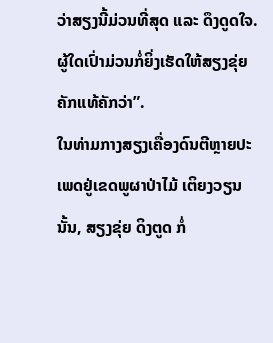ວ່າສຽງນີ້ມ່ວນທີ່ສຸດ ແລະ ດຶງດູດໃຈ. ຜູ້ໃດເປົ່າມ່ວນກໍ່ຍິ່ງເຮັດໃຫ້ສຽງຂຸ່ຍຄັກແທ້ຄັກວ່າ”.
ໃນທ່າມກາງສຽງເຄື່ອງດົນຕີຫຼາຍປະເພດຢູ່ເຂດພູຜາປ່າໄມ້ ເຕິຍງວຽນ ນັ້ນ, ສຽງຂຸ່ຍ ດິງຕູດ ກໍ່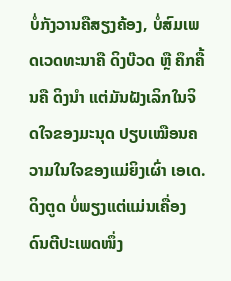ບໍ່ກັງວານຄືສຽງຄ້ອງ, ບໍ່ສົມເພດເວດທະນາຄື ດິງບ໊ວດ ຫຼື ຄຶກຄື້ນຄື ດິງນຳ ແຕ່ມັນຝັງເລິກໃນຈິດໃຈຂອງມະນຸດ ປຽບເໝືອນຄວາມໃນໃຈຂອງແມ່ຍິງເຜົ່າ ເອເດ. ດິງຕູດ ບໍ່ພຽງແຕ່ແມ່ນເຄື່ອງດົນຕີປະເພດໜຶ່ງ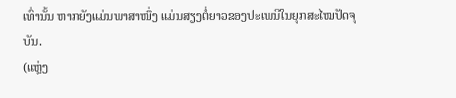ເທົ່ານັ້ນ ຫາກຍັງແມ່ນພາສາໜຶ່ງ ແມ່ນສຽງຕໍ່ຍາວຂອງປະເພນີໃນຍຸກສະໄໝປັດຈຸບັນ.
(ແຫຼ່ງ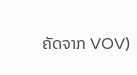ຄັດຈາກ VOV)